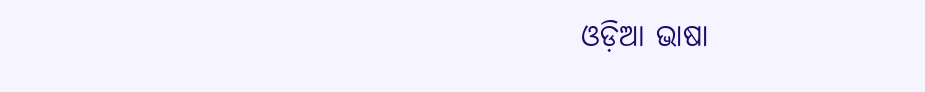ଓଡ଼ିଆ ଭାଷା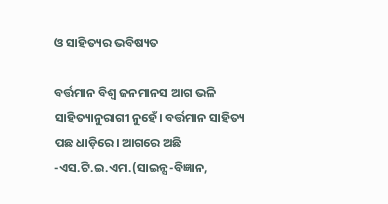ଓ ସାହିତ୍ୟର ଭବିଷ୍ୟତ

ବର୍ତ୍ତମାନ ବିଶ୍ୱ ଜନମାନସ ଆଗ ଭଳି ସାହିତ୍ୟାନୁରାଗୀ ନୁହେଁ। ବର୍ତ୍ତମାନ ସାହିତ୍ୟ ପଛ ଧାଡ଼ିରେ। ଆଗରେ ଅଛି -ଏସ.ଟି.ଇ.ଏମ.(ସାଇନ୍ସ-ବିଜ୍ଞାନ,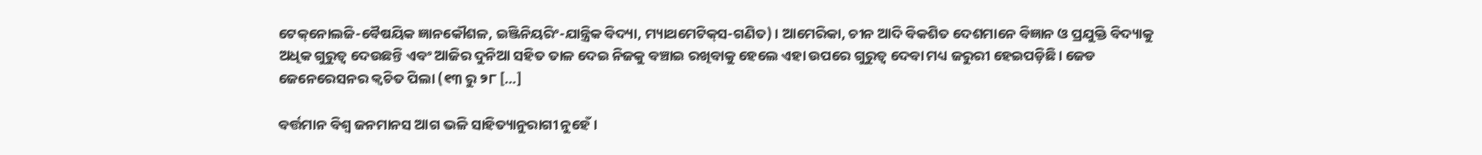ଟେକ୍‌‌ନୋଲଜି-ବୈଷୟିକ ଜ୍ଞାନକୌଶଳ, ଇଞ୍ଜିନିୟରିଂ-ଯାନ୍ତ୍ରିକ ବିଦ୍ୟା, ମ୍ୟାଥମେଟିକ୍‌‌ସ-ଗଣିତ)। ଆମେରିକା, ଚୀନ ଆଦି ବିକଶିତ ଦେଶମାନେ ବିଜ୍ଞାନ ଓ ପ୍ରଯୁକ୍ତି ବିଦ୍ୟାକୁ ଅଧିକ ଗୁରୁତ୍ୱ ଦେଉଛନ୍ତି ଏବଂ ଆଜିର ଦୁନିଆ ସହିତ ତାଳ ଦେଇ ନିଜକୁ ବଞ୍ଚାଇ ରଖିବାକୁ ହେଲେ ଏହା ଉପରେ ଗୁରୁତ୍ୱ ଦେବା ମଧ୍ୟ ଜରୁରୀ ହେଇପଡ଼ିଛି। ଜେଡ ଜେନେରେସନର କ୍ୱଚିତ ପିଲା (୧୩ ରୁ ୨୮ […]

ବର୍ତ୍ତମାନ ବିଶ୍ୱ ଜନମାନସ ଆଗ ଭଳି ସାହିତ୍ୟାନୁରାଗୀ ନୁହେଁ।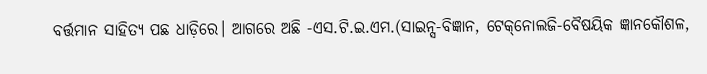ବର୍ତ୍ତମାନ ସାହିତ୍ୟ ପଛ ଧାଡ଼ିରେ। ଆଗରେ ଅଛି -ଏସ.ଟି.ଇ.ଏମ.(ସାଇନ୍ସ-ବିଜ୍ଞାନ, ଟେକ୍‌‌ନୋଲଜି-ବୈଷୟିକ ଜ୍ଞାନକୌଶଳ,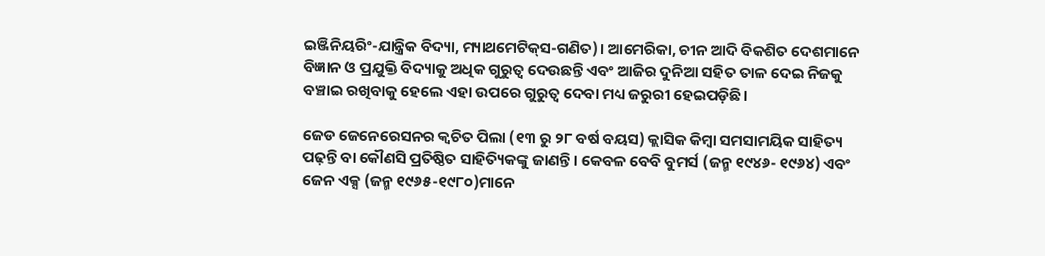ଇଞ୍ଜିନିୟରିଂ-ଯାନ୍ତ୍ରିକ ବିଦ୍ୟା, ମ୍ୟାଥମେଟିକ୍‌‌ସ-ଗଣିତ)। ଆମେରିକା, ଚୀନ ଆଦି ବିକଶିତ ଦେଶମାନେ ବିଜ୍ଞାନ ଓ ପ୍ରଯୁକ୍ତି ବିଦ୍ୟାକୁ ଅଧିକ ଗୁରୁତ୍ୱ ଦେଉଛନ୍ତି ଏବଂ ଆଜିର ଦୁନିଆ ସହିତ ତାଳ ଦେଇ ନିଜକୁ ବଞ୍ଚାଇ ରଖିବାକୁ ହେଲେ ଏହା ଉପରେ ଗୁରୁତ୍ୱ ଦେବା ମଧ୍ୟ ଜରୁରୀ ହେଇପଡ଼ିଛି।

ଜେଡ ଜେନେରେସନର କ୍ୱଚିତ ପିଲା (୧୩ ରୁ ୨୮ ବର୍ଷ ବୟସ) କ୍ଲାସିକ କିମ୍ବା ସମସାମୟିକ ସାହିତ୍ୟ ପଢ଼ନ୍ତି ବା କୌଣସି ପ୍ରତିଷ୍ଠିତ ସାହିତ୍ୟିକଙ୍କୁ ଜାଣନ୍ତି। କେବଳ ବେବି ବୁମର୍ସ (ଜନ୍ମ ୧୯୪୬- ୧୯୬୪) ଏବଂ ଜେନ ଏକ୍ସ (ଜନ୍ମ ୧୯୬୫-୧୯୮୦)ମାନେ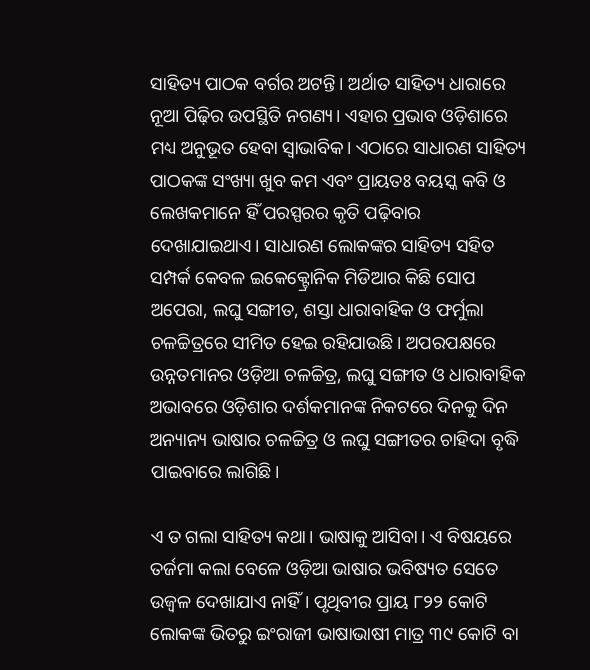ସାହିତ୍ୟ ପାଠକ ବର୍ଗର ଅଟନ୍ତି। ଅର୍ଥାତ ସାହିତ୍ୟ ଧାରାରେ ନୂଆ ପିଢ଼ିର ଉପସ୍ଥିତି ନଗଣ୍ୟ। ଏହାର ପ୍ରଭାବ ଓଡ଼ିଶାରେ ମଧ୍ୟ ଅନୁଭୂତ ହେବା ସ୍ୱାଭାବିକ। ଏଠାରେ ସାଧାରଣ ସାହିତ୍ୟ ପାଠକଙ୍କ ସଂଖ୍ୟା ଖୁବ କମ ଏବଂ ପ୍ରାୟତଃ ବୟସ୍କ କବି ଓ ଲେଖକମାନେ ହିଁ ପରସ୍ପରର କୃତି ପଢ଼ିବାର ଦେଖାଯାଇଥାଏ। ସାଧାରଣ ଲୋକଙ୍କର ସାହିତ୍ୟ ସହିତ ସମ୍ପର୍କ କେବଳ ଇକେକ୍ଟ୍ରୋନିକ ମିଡିଆର କିଛି ସୋପ ଅପେରା, ଲଘୁ ସଙ୍ଗୀତ, ଶସ୍ତା ଧାରାବାହିକ ଓ ଫର୍ମୁଲା ଚଳଚ୍ଚିତ୍ରରେ ସୀମିତ ହେଇ ରହିଯାଉଛି। ଅପରପକ୍ଷରେ ଉନ୍ନତମାନର ଓଡ଼ିଆ ଚଳଚ୍ଚିତ୍ର, ଲଘୁ ସଙ୍ଗୀତ ଓ ଧାରାବାହିକ ଅଭାବରେ ଓଡ଼ିଶାର ଦର୍ଶକମାନଙ୍କ ନିକଟରେ ଦିନକୁ ଦିନ ଅନ୍ୟାନ୍ୟ ଭାଷାର ଚଳଚ୍ଚିତ୍ର ଓ ଲଘୁ ସଙ୍ଗୀତର ଚାହିଦା ବୃଦ୍ଧି ପାଇବାରେ ଲାଗିଛି।

ଏ ତ ଗଲା ସାହିତ୍ୟ କଥା। ଭାଷାକୁ ଆସିବା। ଏ ବିଷୟରେ ତର୍ଜମା କଲା ବେଳେ ଓଡ଼ିଆ ଭାଷାର ଭବିଷ୍ୟତ ସେତେ ଉଜ୍ୱଳ ଦେଖାଯାଏ ନାହିଁ। ପୃଥିବୀର ପ୍ରାୟ ୮୨୨ କୋଟି ଲୋକଙ୍କ ଭିତରୁ ଇଂରାଜୀ ଭାଷାଭାଷୀ ମାତ୍ର ୩୯ କୋଟି ବା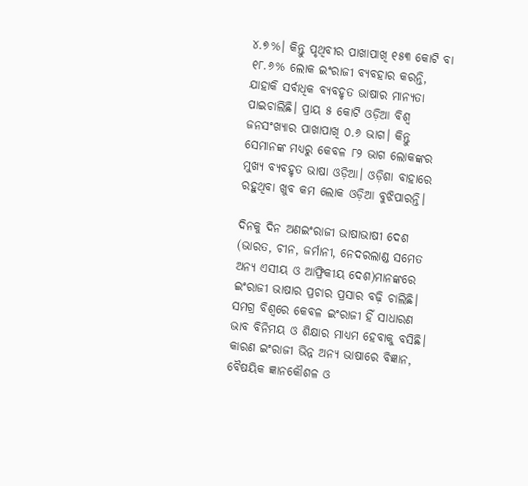୪.୭%। କିନ୍ତୁ ପୃଥିବୀର ପାଖାପାଖି ୧୫୩ କୋଟି ବା ୧୮.୬% ଲୋକ ଇଂରାଜୀ ବ୍ୟବହାର କରନ୍ତି, ଯାହାକି ସର୍ବାଧିକ ବ୍ୟବହୃତ ଭାଷାର ମାନ୍ୟତା ପାଇଚାଲିଛି। ପ୍ରାୟ ୫ କୋଟି ଓଡ଼ିଆ ବିଶ୍ୱ ଜନସଂଖ୍ୟାର ପାଖାପାଖି ୦.୬ ଭାଗ। କିନ୍ତୁ ସେମାନଙ୍କ ମଧ୍ୟରୁ କେବଳ ୮୨ ଭାଗ ଲୋକଙ୍କର ମୁଖ୍ୟ ବ୍ୟବହୃତ ଭାଷା ଓଡ଼ିଆ। ଓଡ଼ିଶା ବାହାରେ ରହୁଥିବା ଖୁବ କମ ଲୋକ ଓଡ଼ିଆ ବୁଝିପାରନ୍ତି।

ଦିନକୁ ଦିନ ଅଣଇଂରାଜୀ ଭାଷାଭାଷୀ ଦେଶ (ଭାରତ, ଚୀନ, ଜର୍ମାନୀ, ନେଦରଲାଣ୍ଡ ସମେତ ଅନ୍ୟ ଏସୀୟ ଓ ଆଫ୍ରିକୀୟ ଦେଶ)ମାନଙ୍କରେ ଇଂରାଜୀ ଭାଷାର ପ୍ରଚାର ପ୍ରସାର ବଢ଼ି ଚାଲିଛି। ସମଗ୍ର ବିଶ୍ୱରେ କେବଳ ଇଂରାଜୀ ହିଁ ସାଧାରଣ ଭାବ ବିନିମୟ ଓ ଶିକ୍ଷାର ମାଧ୍ୟମ ହେବାକୁ ବସିଛି। କାରଣ ଇଂରାଜୀ ଭିନ୍ନ ଅନ୍ୟ ଭାଷାରେ ବିଜ୍ଞାନ, ବୈଷୟିକ ଜ୍ଞାନକୌଶଳ ଓ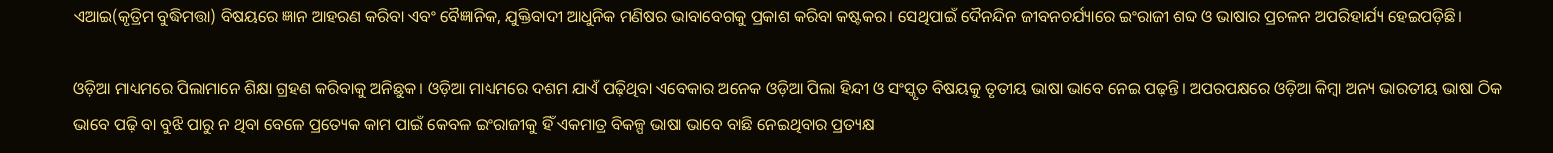ଏଆଇ(କୃତ୍ରିମ ବୁଦ୍ଧିମତ୍ତା) ବିଷୟରେ ଜ୍ଞାନ ଆହରଣ କରିବା ଏବଂ ବୈଜ୍ଞାନିକ, ଯୁକ୍ତିବାଦୀ ଆଧୁନିକ ମଣିଷର ଭାବାବେଗକୁ ପ୍ରକାଶ କରିବା କଷ୍ଟକର। ସେଥିପାଇଁ ଦୈନନ୍ଦିନ ଜୀବନଚର୍ଯ୍ୟାରେ ଇଂରାଜୀ ଶବ୍ଦ ଓ ଭାଷାର ପ୍ରଚଳନ ଅପରିହାର୍ଯ୍ୟ ହେଇପଡ଼ିଛି।

ଓଡ଼ିଆ ମାଧ୍ୟମରେ ପିଲାମାନେ ଶିକ୍ଷା ଗ୍ରହଣ କରିବାକୁ ଅନିଛୁକ। ଓଡ଼ିଆ ମାଧ୍ୟମରେ ଦଶମ ଯାଏଁ ପଢ଼ିଥିବା ଏବେକାର ଅନେକ ଓଡ଼ିଆ ପିଲା ହିନ୍ଦୀ ଓ ସଂସ୍କୃତ ବିଷୟକୁ ତୃତୀୟ ଭାଷା ଭାବେ ନେଇ ପଢ଼ନ୍ତି। ଅପରପକ୍ଷରେ ଓଡ଼ିଆ କିମ୍ୱା ଅନ୍ୟ ଭାରତୀୟ ଭାଷା ଠିକ ଭାବେ ପଢ଼ି ବା ବୁଝି ପାରୁ ନ ଥିବା ବେଳେ ପ୍ରତ୍ୟେକ କାମ ପାଇଁ କେବଳ ଇଂରାଜୀକୁ ହିଁ ଏକମାତ୍ର ବିକଳ୍ପ ଭାଷା ଭାବେ ବାଛି ନେଇଥିବାର ପ୍ରତ୍ୟକ୍ଷ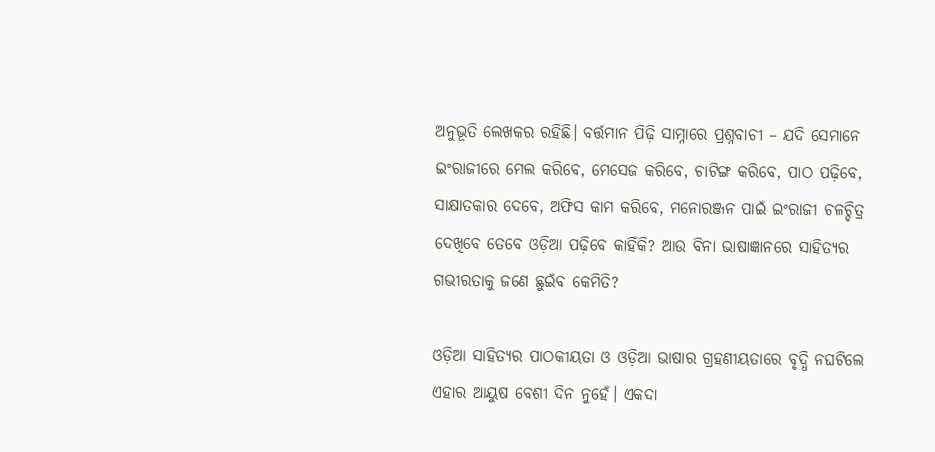ଅନୁଭୂତି ଲେଖକର ରହିଛି। ବର୍ତ୍ତମାନ ପିଢ଼ି ସାମ୍ନାରେ ପ୍ରଶ୍ନବାଚୀ – ଯଦି ସେମାନେ ଇଂରାଜୀରେ ମେଲ କରିବେ, ମେସେଜ କରିବେ, ଚାଟିଙ୍ଗ କରିବେ, ପାଠ ପଢ଼ିବେ, ସାକ୍ଷାତକାର ଦେବେ, ଅଫିସ କାମ କରିବେ, ମନୋରଞ୍ଜନ ପାଇଁ ଇଂରାଜୀ ଚଳଚ୍ଚିତ୍ର ଦେଖିବେ ତେବେ ଓଡ଼ିଆ ପଢ଼ିବେ କାହିଁକି? ଆଉ ବିନା ଭାଷାଜ୍ଞାନରେ ସାହିତ୍ୟର ଗଭୀରତାକୁ ଜଣେ ଛୁଇଁବ କେମିତି?

ଓଡ଼ିଆ ସାହିତ୍ୟର ପାଠକୀୟତା ଓ ଓଡ଼ିଆ ଭାଷାର ଗ୍ରହଣୀୟତାରେ ବୃଦ୍ଧି ନଘଟିଲେ ଏହାର ଆୟୁଷ ବେଶୀ ଦିନ ନୁହେଁ। ଏକଦା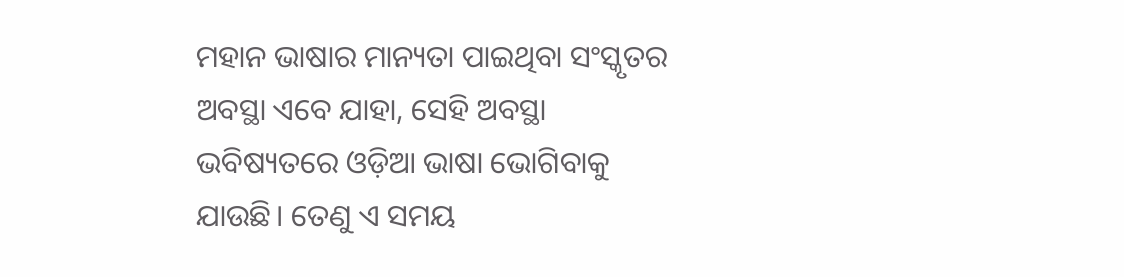ମହାନ ଭାଷାର ମାନ୍ୟତା ପାଇଥିବା ସଂସ୍କୃତର ଅବସ୍ଥା ଏବେ ଯାହା, ସେହି ଅବସ୍ଥା ଭବିଷ୍ୟତରେ ଓଡ଼ିଆ ଭାଷା ଭୋଗିବାକୁ ଯାଉଛି। ତେଣୁ ଏ ସମୟ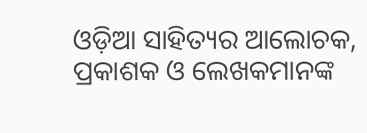ଓଡ଼ିଆ ସାହିତ୍ୟର ଆଲୋଚକ, ପ୍ରକାଶକ ଓ ଲେଖକମାନଙ୍କ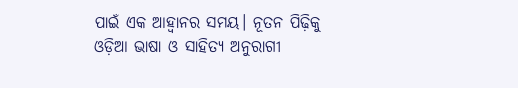ପାଇଁ ଏକ ଆହ୍ୱାନର ସମୟ। ନୂତନ ପିଢ଼ିକୁ ଓଡ଼ିଆ ଭାଷା ଓ ସାହିତ୍ୟ ଅନୁରାଗୀ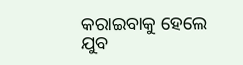କରାଇବାକୁ ହେଲେ ଯୁବ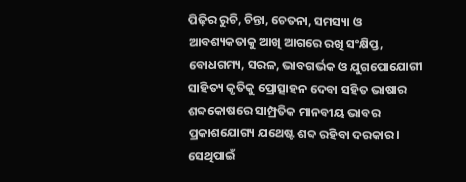ପିଢ଼ିର ରୁଚି, ଚିନ୍ତା, ଚେତନା, ସମସ୍ୟା ଓ ଆବଶ୍ୟକତାକୁ ଆଖି ଆଗରେ ରଖି ସଂକ୍ଷିପ୍ତ, ବୋଧଗମ୍ୟ, ସରଳ, ଭାବଗର୍ଭକ ଓ ଯୁଗପୋଯୋଗୀ ସାହିତ୍ୟ କୃତିକୁ ପ୍ରୋତ୍ସାହନ ଦେବା ସହିତ ଭାଷାର ଶବ୍ଦକୋଷରେ ସାମ୍ପ୍ରତିକ ମାନବୀୟ ଭାବର ପ୍ରକାଶଯୋଗ୍ୟ ଯଥେଷ୍ଟ ଶବ୍ଦ ରହିବା ଦରକାର। ସେଥିପାଇଁ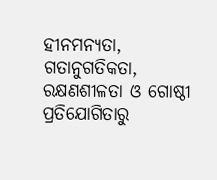ହୀନମନ୍ୟତା, ଗତାନୁଗତିକତା, ରକ୍ଷଣଶୀଳତା ଓ ଗୋଷ୍ଠୀ ପ୍ରତିଯୋଗିତାରୁ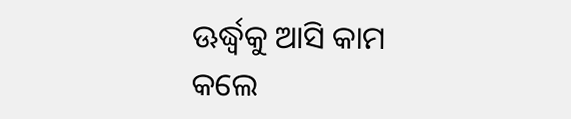ଊର୍ଦ୍ଧ୍ବକୁ ଆସି କାମ କଲେ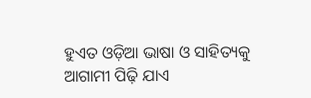ହୁଏତ ଓଡ଼ିଆ ଭାଷା ଓ ସାହିତ୍ୟକୁ ଆଗାମୀ ପିଢ଼ି ଯାଏ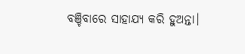ବଞ୍ଚିବାରେ ସାହାଯ୍ୟ କରି ହୁଅନ୍ତା।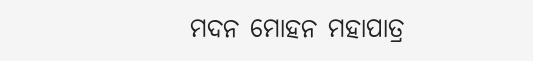ମଦନ ମୋହନ ମହାପାତ୍ର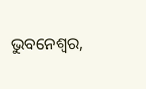ଭୁବନେଶ୍ୱର,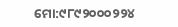ମୋ:୯୮୯୨୦୦୦୨୨୪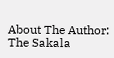About The Author: The Sakala